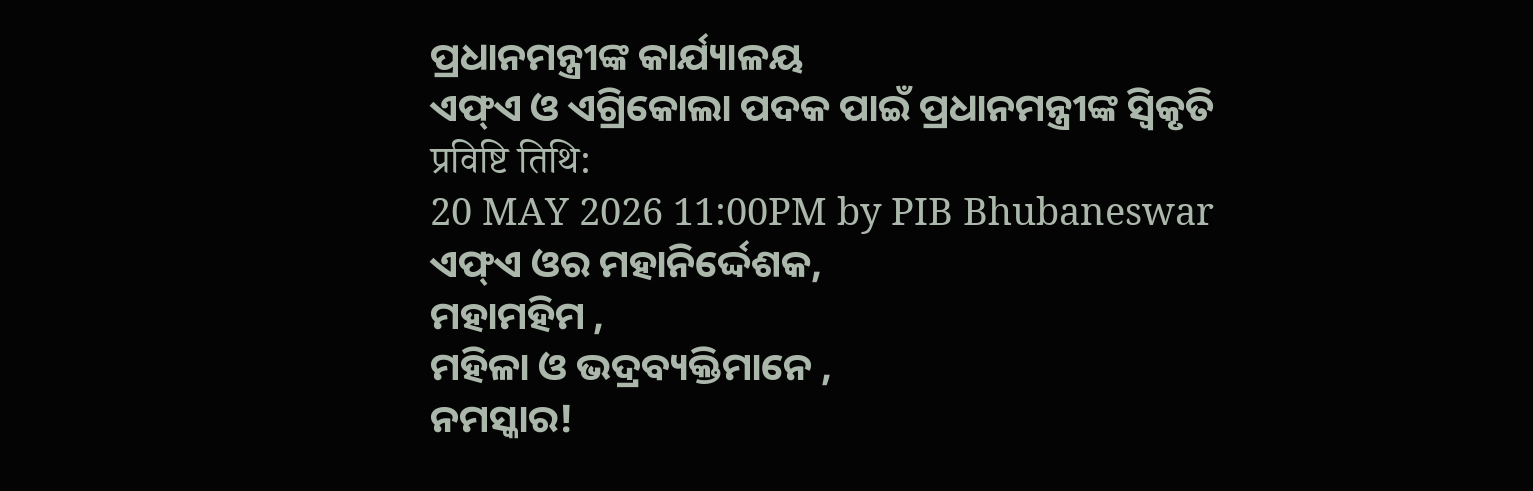ପ୍ରଧାନମନ୍ତ୍ରୀଙ୍କ କାର୍ଯ୍ୟାଳୟ
ଏଫ୍ଏ ଓ ଏଗ୍ରିକୋଲା ପଦକ ପାଇଁ ପ୍ରଧାନମନ୍ତ୍ରୀଙ୍କ ସ୍ବିକୃତି
प्रविष्टि तिथि:
20 MAY 2026 11:00PM by PIB Bhubaneswar
ଏଫ୍ଏ ଓର ମହାନିର୍ଦ୍ଦେଶକ,
ମହାମହିମ ,
ମହିଳା ଓ ଭଦ୍ରବ୍ୟକ୍ତିମାନେ ,
ନମସ୍କାର!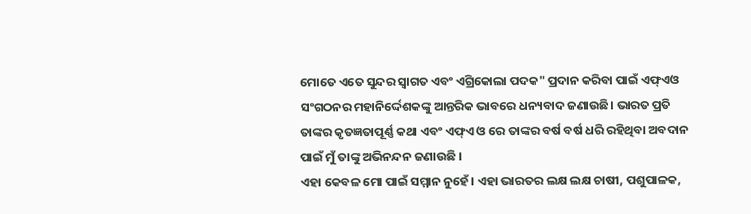ମୋତେ ଏତେ ସୁନ୍ଦର ସ୍ୱାଗତ ଏବଂ ଏଗ୍ରିକୋଲା ପଦକ" ପ୍ରଦାନ କରିବା ପାଇଁ ଏଫ୍ଏଓ ସଂଗଠନର ମହାନିର୍ଦ୍ଦେଶକଙ୍କୁ ଆନ୍ତରିକ ଭାବରେ ଧନ୍ୟବାଦ ଜଣାଉଛି। ଭାରତ ପ୍ରତି ତାଙ୍କର କୃତଜ୍ଞତାପୂର୍ଣ୍ଣ କଥା ଏବଂ ଏଫ୍ଏ ଓ ରେ ତାଙ୍କର ବର୍ଷ ବର୍ଷ ଧରି ରହିଥିବା ଅବଦାନ ପାଇଁ ମୁଁ ତାଙ୍କୁ ଅଭିନନ୍ଦନ ଜଣାଉଛି ।
ଏହା କେବଳ ମୋ ପାଇଁ ସମ୍ମାନ ନୁହେଁ। ଏହା ଭାରତର ଲକ୍ଷ ଲକ୍ଷ ଚାଷୀ, ପଶୁପାଳକ,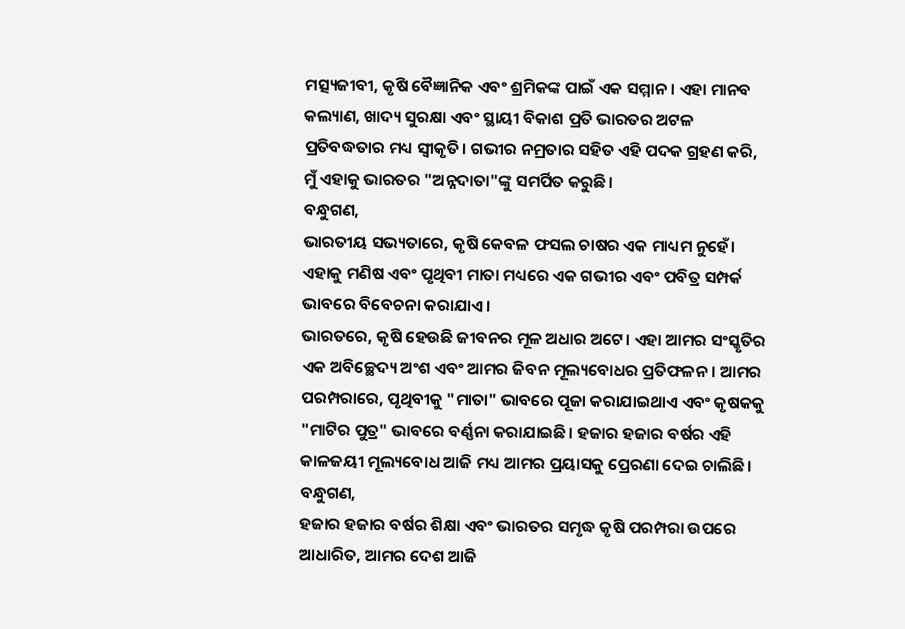ମତ୍ସ୍ୟଜୀବୀ, କୃଷି ବୈଜ୍ଞାନିକ ଏବଂ ଶ୍ରମିକଙ୍କ ପାଇଁ ଏକ ସମ୍ମାନ। ଏହା ମାନବ କଲ୍ୟାଣ, ଖାଦ୍ୟ ସୁରକ୍ଷା ଏବଂ ସ୍ଥାୟୀ ବିକାଶ ପ୍ରତି ଭାରତର ଅଟଳ ପ୍ରତିବଦ୍ଧତାର ମଧ୍ୟ ସ୍ୱୀକୃତି। ଗଭୀର ନମ୍ରତାର ସହିତ ଏହି ପଦକ ଗ୍ରହଣ କରି, ମୁଁ ଏହାକୁ ଭାରତର "ଅନ୍ନଦାତା"ଙ୍କୁ ସମର୍ପିତ କରୁଛି।
ବନ୍ଧୁଗଣ,
ଭାରତୀୟ ସଭ୍ୟତାରେ, କୃଷି କେବଳ ଫସଲ ଚାଷର ଏକ ମାଧ୍ୟମ ନୁହେଁ। ଏହାକୁ ମଣିଷ ଏବଂ ପୃଥିବୀ ମାତା ମଧ୍ୟରେ ଏକ ଗଭୀର ଏବଂ ପବିତ୍ର ସମ୍ପର୍କ ଭାବରେ ବିବେଚନା କରାଯାଏ।
ଭାରତରେ, କୃଷି ହେଉଛି ଜୀବନର ମୂଳ ଅଧାର ଅଟେ। ଏହା ଆମର ସଂସ୍କୃତିର ଏକ ଅବିଚ୍ଛେଦ୍ୟ ଅଂଶ ଏବଂ ଆମର ଜିବନ ମୂଲ୍ୟବୋଧର ପ୍ରତିଫଳନ। ଆମର ପରମ୍ପରାରେ, ପୃଥିବୀକୁ "ମାତା" ଭାବରେ ପୂଜା କରାଯାଇଥାଏ ଏବଂ କୃଷକକୁ "ମାଟିର ପୁତ୍ର" ଭାବରେ ବର୍ଣ୍ଣନା କରାଯାଇଛି। ହଜାର ହଜାର ବର୍ଷର ଏହି କାଳଜୟୀ ମୂଲ୍ୟବୋଧ ଆଜି ମଧ୍ୟ ଆମର ପ୍ରୟାସକୁ ପ୍ରେରଣା ଦେଇ ଚାଲିଛି।
ବନ୍ଧୁଗଣ,
ହଜାର ହଜାର ବର୍ଷର ଶିକ୍ଷା ଏବଂ ଭାରତର ସମୃଦ୍ଧ କୃଷି ପରମ୍ପରା ଉପରେ ଆଧାରିତ, ଆମର ଦେଶ ଆଜି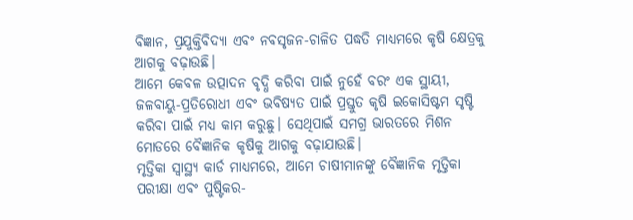ବିଜ୍ଞାନ, ପ୍ରଯୁକ୍ତିବିଦ୍ୟା ଏବଂ ନବସୃଜନ-ଚାଳିତ ପଦ୍ଧତି ମାଧ୍ୟମରେ କୃଷି କ୍ଷେତ୍ରକୁ ଆଗକୁ ବଢ଼ାଉଛି।
ଆମେ କେବଳ ଉତ୍ପାଦନ ବୃଦ୍ଧି କରିବା ପାଇଁ ନୁହେଁ ବରଂ ଏକ ସ୍ଥାୟୀ, ଜଳବାୟୁ-ପ୍ରତିରୋଧୀ ଏବଂ ଭବିଷ୍ୟତ ପାଇଁ ପ୍ରସ୍ତୁତ କୃଷି ଇକୋସିଷ୍ଟମ ସୃଷ୍ଟି କରିବା ପାଇଁ ମଧ୍ୟ କାମ କରୁଛୁ। ସେଥିପାଇଁ ସମଗ୍ର ଭାରତରେ ମିଶନ ମୋଡରେ ବୈଜ୍ଞାନିକ କୃଷିକୁ ଆଗକୁ ବଢ଼ାଯାଉଛି।
ମୃତ୍ତିକା ସ୍ୱାସ୍ଥ୍ୟ କାର୍ଡ ମାଧ୍ୟମରେ, ଆମେ ଚାଷୀମାନଙ୍କୁ ବୈଜ୍ଞାନିକ ମୃତ୍ତିକା ପରୀକ୍ଷା ଏବଂ ପୁଷ୍ଟିକର-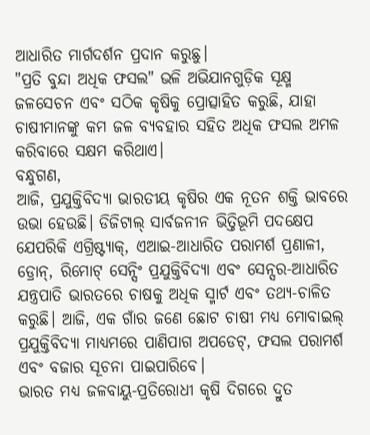ଆଧାରିତ ମାର୍ଗଦର୍ଶନ ପ୍ରଦାନ କରୁଛୁ।
"ପ୍ରତି ବୁନ୍ଦା ଅଧିକ ଫସଲ" ଭଳି ଅଭିଯାନଗୁଡ଼ିକ ସୂକ୍ଷ୍ମ ଜଳସେଚନ ଏବଂ ସଠିକ କୃଷିକୁ ପ୍ରୋତ୍ସାହିତ କରୁଛି, ଯାହା ଚାଷୀମାନଙ୍କୁ କମ ଜଳ ବ୍ୟବହାର ସହିତ ଅଧିକ ଫସଲ ଅମଳ କରିବାରେ ସକ୍ଷମ କରିଥାଏ।
ବନ୍ଧୁଗଣ,
ଆଜି, ପ୍ରଯୁକ୍ତିବିଦ୍ୟା ଭାରତୀୟ କୃଷିର ଏକ ନୂତନ ଶକ୍ତି ଭାବରେ ଉଭା ହେଉଛି। ଡିଜିଟାଲ୍ ସାର୍ବଜନୀନ ଭିତ୍ତିଭୂମି ପଦକ୍ଷେପ ଯେପରିକି ଏଗ୍ରିଷ୍ଟ୍ୟାକ୍, ଏଆଇ-ଆଧାରିତ ପରାମର୍ଶ ପ୍ରଣାଳୀ, ଡ୍ରୋନ୍, ରିମୋଟ୍ ସେନ୍ସିଂ ପ୍ରଯୁକ୍ତିବିଦ୍ୟା ଏବଂ ସେନ୍ସର-ଆଧାରିତ ଯନ୍ତ୍ରପାତି ଭାରତରେ ଚାଷକୁ ଅଧିକ ସ୍ମାର୍ଟ ଏବଂ ତଥ୍ୟ-ଚାଳିତ କରୁଛି। ଆଜି, ଏକ ଗାଁର ଜଣେ ଛୋଟ ଚାଷୀ ମଧ୍ୟ ମୋବାଇଲ୍ ପ୍ରଯୁକ୍ତିବିଦ୍ୟା ମାଧ୍ୟମରେ ପାଣିପାଗ ଅପଡେଟ୍, ଫସଲ ପରାମର୍ଶ ଏବଂ ବଜାର ସୂଚନା ପାଇପାରିବେ।
ଭାରତ ମଧ୍ୟ ଜଳବାୟୁ-ପ୍ରତିରୋଧୀ କୃଷି ଦିଗରେ ଦ୍ରୁତ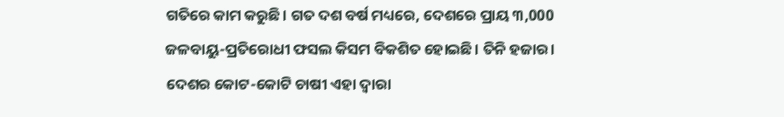ଗତିରେ କାମ କରୁଛି। ଗତ ଦଶ ବର୍ଷ ମଧ୍ୟରେ, ଦେଶରେ ପ୍ରାୟ ୩,000 ଜଳବାୟୁ-ପ୍ରତିରୋଧୀ ଫସଲ କିସମ ବିକଶିତ ହୋଇଛି। ତିନି ହଜାର। ଦେଶର କୋଟ-କୋଟି ଚାଷୀ ଏହା ଦ୍ବାରା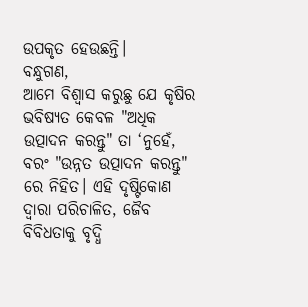ଉପକୃତ ହେଉଛନ୍ତି।
ବନ୍ଧୁଗଣ,
ଆମେ ବିଶ୍ୱାସ କରୁଛୁ ଯେ କୃଷିର ଭବିଷ୍ୟତ କେବଳ "ଅଧିକ ଉତ୍ପାଦନ କରନ୍ତୁ" ତା ‘ନୁହେଁ, ବରଂ "ଉନ୍ନତ ଉତ୍ପାଦନ କରନ୍ତୁ" ରେ ନିହିତ। ଏହି ଦୃଷ୍ଟିକୋଣ ଦ୍ୱାରା ପରିଚାଳିତ, ଜୈବ ବିବିଧତାକୁ ବୃଦ୍ଧି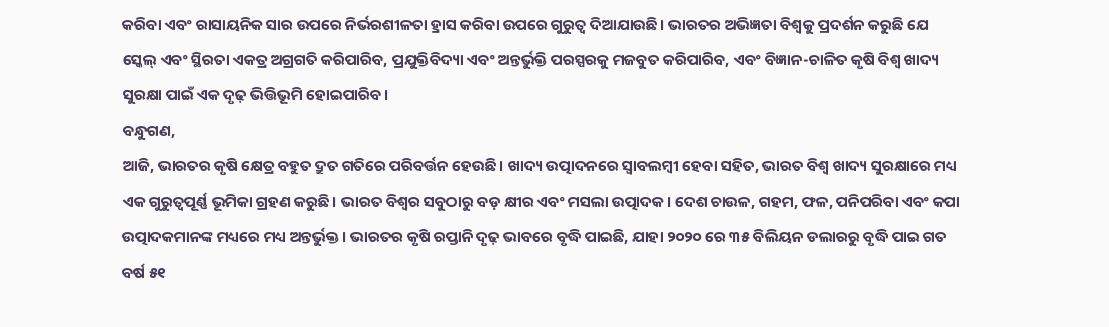କରିବା ଏବଂ ରାସାୟନିକ ସାର ଉପରେ ନିର୍ଭରଶୀଳତା ହ୍ରାସ କରିବା ଉପରେ ଗୁରୁତ୍ୱ ଦିଆଯାଉଛି। ଭାରତର ଅଭିଜ୍ଞତା ବିଶ୍ୱକୁ ପ୍ରଦର୍ଶନ କରୁଛି ଯେ ସ୍କେଲ୍ ଏବଂ ସ୍ଥିରତା ଏକତ୍ର ଅଗ୍ରଗତି କରିପାରିବ, ପ୍ରଯୁକ୍ତିବିଦ୍ୟା ଏବଂ ଅନ୍ତର୍ଭୁକ୍ତି ପରସ୍ପରକୁ ମଜବୁତ କରିପାରିବ, ଏବଂ ବିଜ୍ଞାନ-ଚାଳିତ କୃଷି ବିଶ୍ୱ ଖାଦ୍ୟ ସୁରକ୍ଷା ପାଇଁ ଏକ ଦୃଢ଼ ଭିତ୍ତିଭୂମି ହୋଇପାରିବ।
ବନ୍ଧୁଗଣ,
ଆଜି, ଭାରତର କୃଷି କ୍ଷେତ୍ର ବହୁତ ଦ୍ରୁତ ଗତିରେ ପରିବର୍ତ୍ତନ ହେଉଛି। ଖାଦ୍ୟ ଉତ୍ପାଦନରେ ସ୍ୱାବଲମ୍ବୀ ହେବା ସହିତ, ଭାରତ ବିଶ୍ୱ ଖାଦ୍ୟ ସୁରକ୍ଷାରେ ମଧ୍ୟ ଏକ ଗୁରୁତ୍ୱପୂର୍ଣ୍ଣ ଭୂମିକା ଗ୍ରହଣ କରୁଛି। ଭାରତ ବିଶ୍ୱର ସବୁଠାରୁ ବଡ଼ କ୍ଷୀର ଏବଂ ମସଲା ଉତ୍ପାଦକ। ଦେଶ ଚାଉଳ, ଗହମ, ଫଳ, ପନିପରିବା ଏବଂ କପା ଉତ୍ପାଦକମାନଙ୍କ ମଧ୍ୟରେ ମଧ୍ୟ ଅନ୍ତର୍ଭୁକ୍ତ। ଭାରତର କୃଷି ରପ୍ତାନି ଦୃଢ଼ ଭାବରେ ବୃଦ୍ଧି ପାଇଛି, ଯାହା ୨୦୨୦ ରେ ୩୫ ବିଲିୟନ ଡଲାରରୁ ବୃଦ୍ଧି ପାଇ ଗତ ବର୍ଷ ୫୧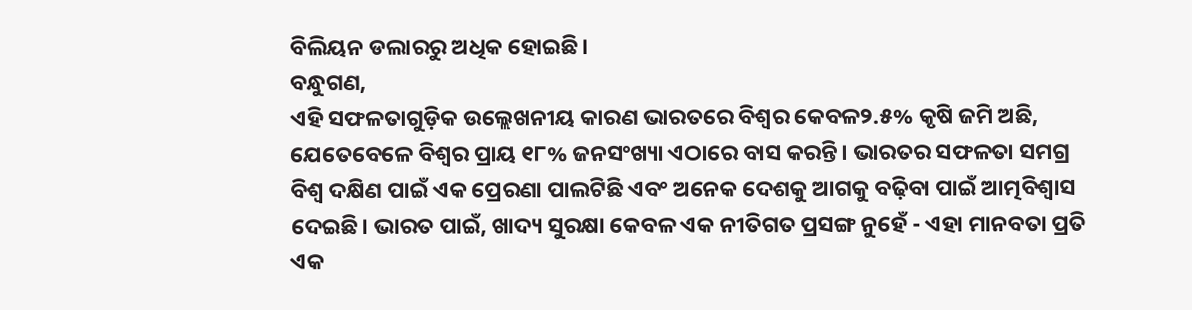ବିଲିୟନ ଡଲାରରୁ ଅଧିକ ହୋଇଛି।
ବନ୍ଧୁଗଣ,
ଏହି ସଫଳତାଗୁଡ଼ିକ ଉଲ୍ଲେଖନୀୟ କାରଣ ଭାରତରେ ବିଶ୍ୱର କେବଳ୨.୫% କୃଷି ଜମି ଅଛି, ଯେତେବେଳେ ବିଶ୍ୱର ପ୍ରାୟ ୧୮% ଜନସଂଖ୍ୟା ଏଠାରେ ବାସ କରନ୍ତି। ଭାରତର ସଫଳତା ସମଗ୍ର ବିଶ୍ୱ ଦକ୍ଷିଣ ପାଇଁ ଏକ ପ୍ରେରଣା ପାଲଟିଛି ଏବଂ ଅନେକ ଦେଶକୁ ଆଗକୁ ବଢ଼ିବା ପାଇଁ ଆତ୍ମବିଶ୍ୱାସ ଦେଇଛି। ଭାରତ ପାଇଁ, ଖାଦ୍ୟ ସୁରକ୍ଷା କେବଳ ଏକ ନୀତିଗତ ପ୍ରସଙ୍ଗ ନୁହେଁ - ଏହା ମାନବତା ପ୍ରତି ଏକ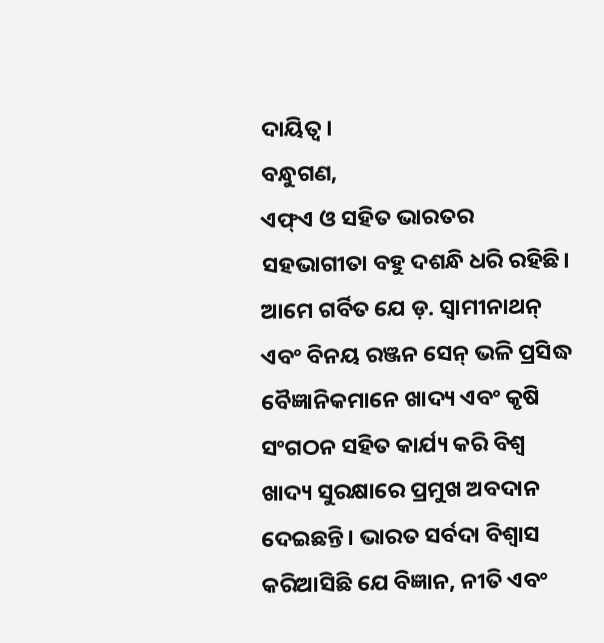ଦାୟିତ୍ୱ।
ବନ୍ଧୁଗଣ,
ଏଫ୍ଏ ଓ ସହିତ ଭାରତର ସହଭାଗୀତା ବହୁ ଦଶନ୍ଧି ଧରି ରହିଛି। ଆମେ ଗର୍ବିତ ଯେ ଡ଼. ସ୍ୱାମୀନାଥନ୍ ଏବଂ ବିନୟ ରଞ୍ଜନ ସେନ୍ ଭଳି ପ୍ରସିଦ୍ଧ ବୈଜ୍ଞାନିକମାନେ ଖାଦ୍ୟ ଏବଂ କୃଷି ସଂଗଠନ ସହିତ କାର୍ଯ୍ୟ କରି ବିଶ୍ୱ ଖାଦ୍ୟ ସୁରକ୍ଷାରେ ପ୍ରମୁଖ ଅବଦାନ ଦେଇଛନ୍ତି। ଭାରତ ସର୍ବଦା ବିଶ୍ୱାସ କରିଆସିଛି ଯେ ବିଜ୍ଞାନ, ନୀତି ଏବଂ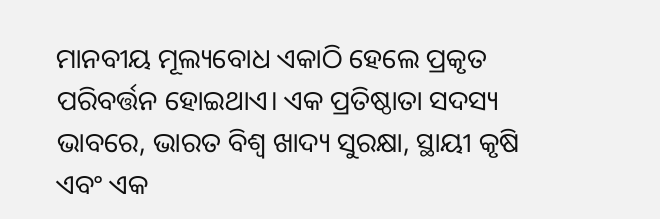ମାନବୀୟ ମୂଲ୍ୟବୋଧ ଏକାଠି ହେଲେ ପ୍ରକୃତ ପରିବର୍ତ୍ତନ ହୋଇଥାଏ। ଏକ ପ୍ରତିଷ୍ଠାତା ସଦସ୍ୟ ଭାବରେ, ଭାରତ ବିଶ୍ୱ ଖାଦ୍ୟ ସୁରକ୍ଷା, ସ୍ଥାୟୀ କୃଷି ଏବଂ ଏକ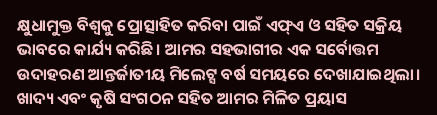କ୍ଷୁଧାମୁକ୍ତ ବିଶ୍ୱକୁ ପ୍ରୋତ୍ସାହିତ କରିବା ପାଇଁ ଏଫ୍ଏ ଓ ସହିତ ସକ୍ରିୟ ଭାବରେ କାର୍ଯ୍ୟ କରିଛି। ଆମର ସହଭାଗୀର ଏକ ସର୍ବୋତ୍ତମ ଉଦାହରଣ ଆନ୍ତର୍ଜାତୀୟ ମିଲେଟ୍ସ ବର୍ଷ ସମୟରେ ଦେଖାଯାଇଥିଲା। ଖାଦ୍ୟ ଏବଂ କୃଷି ସଂଗଠନ ସହିତ ଆମର ମିଳିତ ପ୍ରୟାସ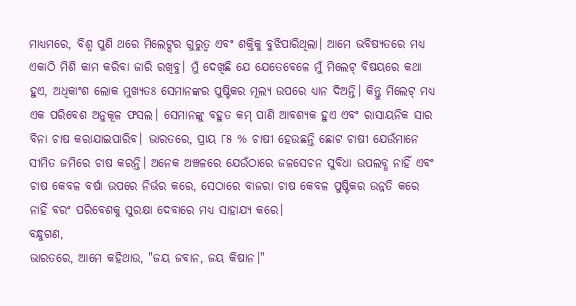ମାଧ୍ୟମରେ, ବିଶ୍ୱ ପୁଣି ଥରେ ମିଲେଟ୍ସର ଗୁରୁତ୍ୱ ଏବଂ ଶକ୍ତିକୁ ବୁଝିପାରିଥିଲା। ଆମେ ଭବିଷ୍ୟତରେ ମଧ୍ୟ ଏକାଠି ମିଶି କାମ କରିବା ଜାରି ରଖିବୁ। ମୁଁ ଦେଖିଛି ଯେ ଯେତେବେଳେ ମୁଁ ମିଲେଟ୍ ବିଷୟରେ କଥା ହୁଏ, ଅଧିକାଂଶ ଲୋକ ମୁଖ୍ୟତଃ ସେମାନଙ୍କର ପୁଷ୍ଟିକର ମୂଲ୍ୟ ଉପରେ ଧ୍ୟାନ ଦିଅନ୍ତି। କିନ୍ତୁ ମିଲେଟ୍ ମଧ୍ୟ ଏକ ପରିବେଶ ଅନୁକୂଳ ଫସଲ। ସେମାନଙ୍କୁ ବହୁତ କମ୍ ପାଣି ଆବଶ୍ୟକ ହୁଏ ଏବଂ ରାସାୟନିକ ସାର ବିନା ଚାଷ କରାଯାଇପାରିବ। ଭାରତରେ, ପ୍ରାୟ ୮୫ % ଚାଷୀ ହେଉଛନ୍ତି ଛୋଟ ଚାଷୀ ଯେଉଁମାନେ ସୀମିତ ଜମିରେ ଚାଷ କରନ୍ତି। ଅନେକ ଅଞ୍ଚଳରେ ଯେଉଁଠାରେ ଜଳସେଚନ ସୁବିଧା ଉପଲବ୍ଧ ନାହିଁ ଏବଂ ଚାଷ କେବଳ ବର୍ଷା ଉପରେ ନିର୍ଭର କରେ, ସେଠାରେ ବାଜରା ଚାଷ କେବଳ ପୁଷ୍ଟିକର ଉନ୍ନତି କରେ ନାହିଁ ବରଂ ପରିବେଶକୁ ସୁରକ୍ଷା ଦେବାରେ ମଧ୍ୟ ସାହାଯ୍ୟ କରେ।
ବନ୍ଧୁଗଣ,
ଭାରତରେ, ଆମେ କହିଥାଉ, "ଜୟ ଜବାନ, ଜୟ କିଷାନ।"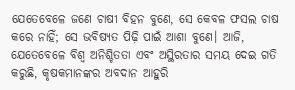ଯେତେବେଳେ ଜଣେ ଚାଷୀ ବିହନ ବୁଣେ, ସେ କେବଳ ଫସଲ ଚାଷ କରେ ନାହିଁ; ସେ ଭବିଷ୍ୟତ ପିଢ଼ି ପାଇଁ ଆଶା ବୁଣେ। ଆଜି, ଯେତେବେଳେ ବିଶ୍ୱ ଅନିଶ୍ଚିତତା ଏବଂ ଅସ୍ଥିରତାର ସମୟ ଦେଇ ଗତି କରୁଛି, କୃଷକମାନଙ୍କର ଅବଦାନ ଆହୁରି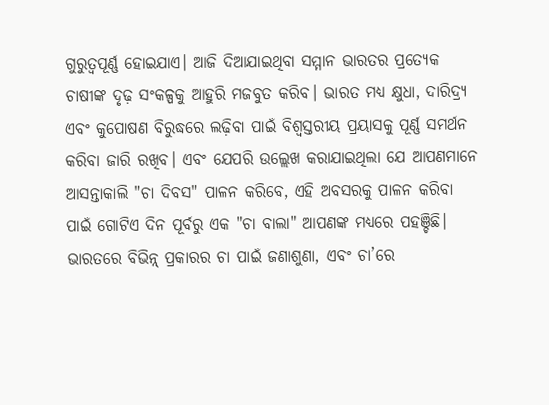ଗୁରୁତ୍ୱପୂର୍ଣ୍ଣ ହୋଇଯାଏ। ଆଜି ଦିଆଯାଇଥିବା ସମ୍ମାନ ଭାରତର ପ୍ରତ୍ୟେକ ଚାଷୀଙ୍କ ଦୃଢ଼ ସଂକଳ୍ପକୁ ଆହୁରି ମଜବୁତ କରିବ। ଭାରତ ମଧ୍ୟ କ୍ଷୁଧା, ଦାରିଦ୍ର୍ୟ ଏବଂ କୁପୋଷଣ ବିରୁଦ୍ଧରେ ଲଢ଼ିବା ପାଇଁ ବିଶ୍ୱସ୍ତରୀୟ ପ୍ରୟାସକୁ ପୂର୍ଣ୍ଣ ସମର୍ଥନ କରିବା ଜାରି ରଖିବ। ଏବଂ ଯେପରି ଉଲ୍ଲେଖ କରାଯାଇଥିଲା ଯେ ଆପଣମାନେ ଆସନ୍ତାକାଲି "ଚା ଦିବସ" ପାଳନ କରିବେ, ଏହି ଅବସରକୁ ପାଳନ କରିବା ପାଇଁ ଗୋଟିଏ ଦିନ ପୂର୍ବରୁ ଏକ "ଚା ବାଲା" ଆପଣଙ୍କ ମଧ୍ୟରେ ପହଞ୍ଚିଛି। ଭାରତରେ ବିଭିନ୍ନ୍ ପ୍ରକାରର ଚା ପାଇଁ ଜଣାଶୁଣା, ଏବଂ ଚା’ରେ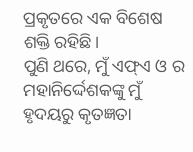ପ୍ରକୃତରେ ଏକ ବିଶେଷ ଶକ୍ତି ରହିଛି।
ପୁଣି ଥରେ, ମୁଁ ଏଫ୍ଏ ଓ ର ମହାନିର୍ଦ୍ଦେଶକଙ୍କୁ ମୁଁ ହୃଦୟରୁ କୃତଜ୍ଞତା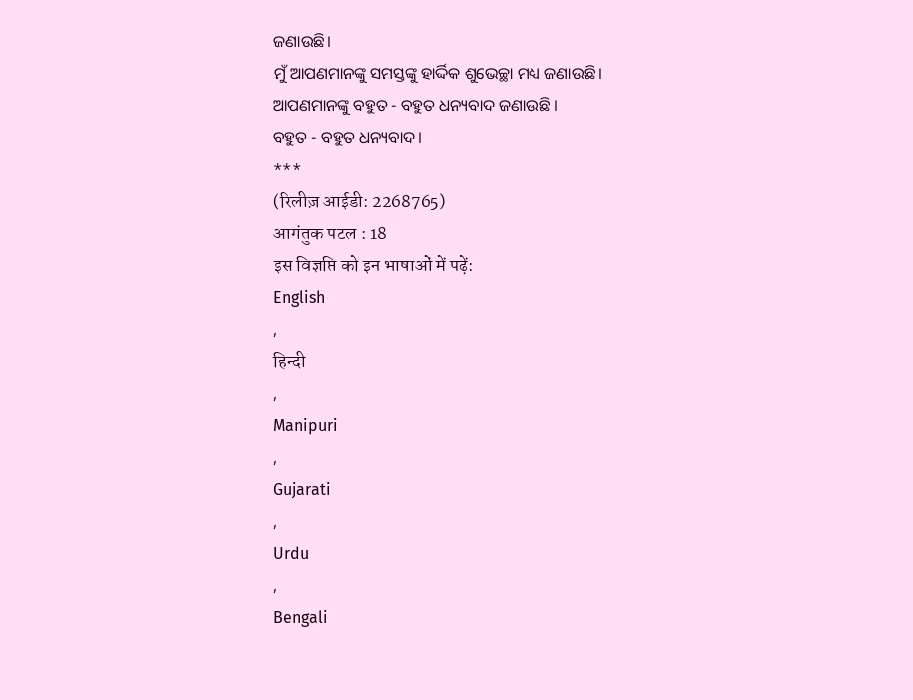ଜଣାଉଛି।
ମୁଁ ଆପଣମାନଙ୍କୁ ସମସ୍ତଙ୍କୁ ହାର୍ଦ୍ଦିକ ଶୁଭେଚ୍ଛା ମଧ୍ୟ ଜଣାଉଛି।
ଆପଣମାନଙ୍କୁ ବହୁତ - ବହୁତ ଧନ୍ୟବାଦ ଜଣାଉଛି ।
ବହୁତ - ବହୁତ ଧନ୍ୟବାଦ।
***
(रिलीज़ आईडी: 2268765)
आगंतुक पटल : 18
इस विज्ञप्ति को इन भाषाओं में पढ़ें:
English
,
हिन्दी
,
Manipuri
,
Gujarati
,
Urdu
,
Bengali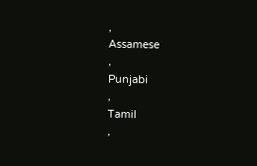,
Assamese
,
Punjabi
,
Tamil
,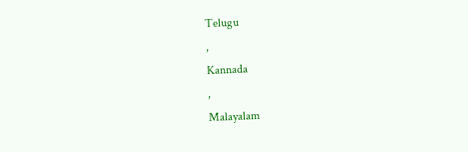Telugu
,
Kannada
,
Malayalam